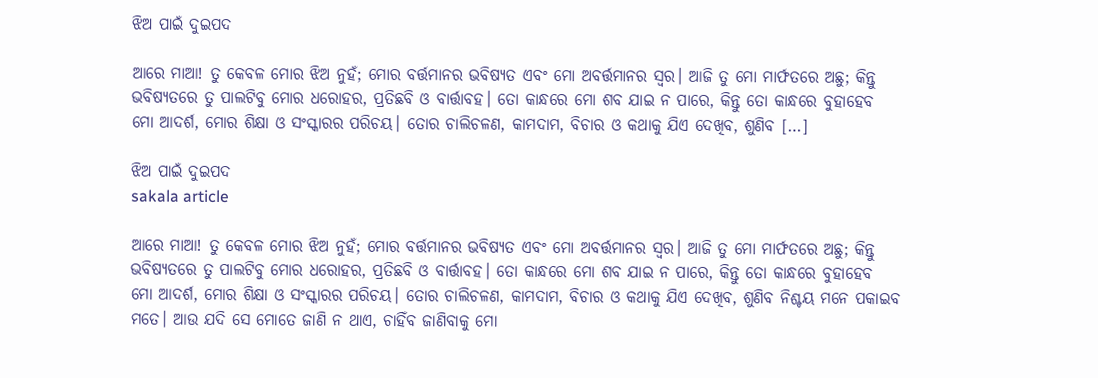ଝିଅ ପାଇଁ ଦୁଇପଦ

ଆରେ ମାଆ! ତୁ କେବଳ ମୋର ଝିଅ ନୁହଁ; ମୋର ବର୍ତ୍ତମାନର ଭବିଷ୍ୟତ ଏବଂ ମୋ ଅବର୍ତ୍ତମାନର ସ୍ୱର। ଆଜି ତୁ ମୋ ମାର୍ଫତରେ ଅଛୁ; କିନ୍ତୁ ଭବିଷ୍ୟତରେ ତୁ ପାଲଟିବୁ ମୋର ଧରୋହର, ପ୍ରତିଛବି ଓ ବାର୍ତ୍ତାବହ। ତୋ କାନ୍ଧରେ ମୋ ଶବ ଯାଇ ନ ପାରେ, କିନ୍ତୁ ତୋ କାନ୍ଧରେ ବୁହାହେବ ମୋ ଆଦର୍ଶ, ମୋର ଶିକ୍ଷା ଓ ସଂସ୍କାରର ପରିଚୟ। ତୋର ଚାଲିଚଳଣ, କାମଦାମ, ବିଚାର ଓ କଥାକୁ ଯିଏ ଦେଖିବ, ଶୁଣିବ […]

ଝିଅ ପାଇଁ ଦୁଇପଦ
sakala article

ଆରେ ମାଆ! ତୁ କେବଳ ମୋର ଝିଅ ନୁହଁ; ମୋର ବର୍ତ୍ତମାନର ଭବିଷ୍ୟତ ଏବଂ ମୋ ଅବର୍ତ୍ତମାନର ସ୍ୱର। ଆଜି ତୁ ମୋ ମାର୍ଫତରେ ଅଛୁ; କିନ୍ତୁ ଭବିଷ୍ୟତରେ ତୁ ପାଲଟିବୁ ମୋର ଧରୋହର, ପ୍ରତିଛବି ଓ ବାର୍ତ୍ତାବହ। ତୋ କାନ୍ଧରେ ମୋ ଶବ ଯାଇ ନ ପାରେ, କିନ୍ତୁ ତୋ କାନ୍ଧରେ ବୁହାହେବ ମୋ ଆଦର୍ଶ, ମୋର ଶିକ୍ଷା ଓ ସଂସ୍କାରର ପରିଚୟ। ତୋର ଚାଲିଚଳଣ, କାମଦାମ, ବିଚାର ଓ କଥାକୁ ଯିଏ ଦେଖିବ, ଶୁଣିବ ନିଶ୍ଚୟ ମନେ ପକାଇବ ମତେ। ଆଉ ଯଦି ସେ ମୋତେ ଜାଣି ନ ଥାଏ, ଚାହିଁବ ଜାଣିବାକୁ ମୋ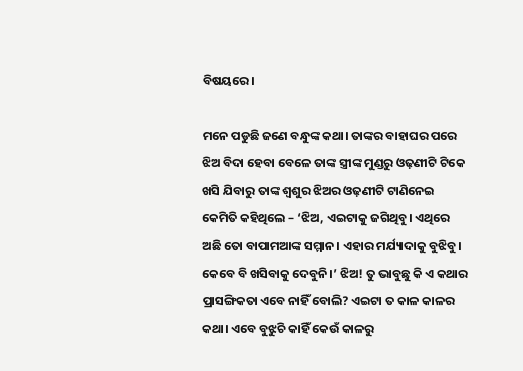ବିଷୟରେ।

ମନେ ପଡୁଛି ଜଣେ ବନ୍ଧୁଙ୍କ କଥା। ତାଙ୍କର ବାହାଘର ପରେ ଝିଅ ବିଦା ହେବା ବେଳେ ତାଙ୍କ ସ୍ତ୍ରୀଙ୍କ ମୁଣ୍ଡରୁ ଓଢ଼ଣୀଟି ଟିକେ ଖସି ଯିବାରୁ ତାଙ୍କ ଶ୍ୱଶୁର ଝିଅର ଓଢ଼ଣୀଟି ଟାଣିନେଇ କେମିତି କହିଥିଲେ – ‘ଝିଅ, ଏଇଟାକୁ ଜଗିଥିବୁ। ଏଥିରେ ଅଛି ତୋ ବାପାମଆଙ୍କ ସମ୍ମାନ। ଏହାର ମର୍ଯ୍ୟାଦାକୁ ବୁଝିବୁ। କେବେ ବି ଖସିବାକୁ ଦେବୁନି।’ ଝିଅ! ତୁ ଭାବୁଛୁ କି ଏ କଥାର ପ୍ରାସଙ୍ଗିକତା ଏବେ ନାହିଁ ବୋଲି? ଏଇଟା ତ କାଳ କାଳର କଥା। ଏବେ ବୁଝୁଚି କାହିଁ କେଉଁ କାଳରୁ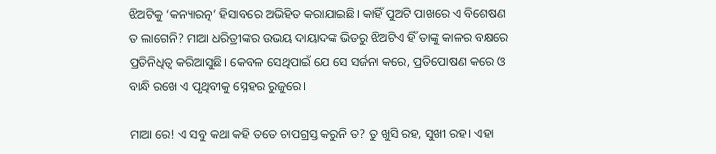ଝିଅଟିକୁ ‘କନ୍ୟାରତ୍ନ’ ହିସାବରେ ଅଭିହିତ କରାଯାଇଛି। କାହିଁ ପୁଅଟି ପାଖରେ ଏ ବିଶେଷଣ ତ ଲାଗେନି? ମାଆ ଧରିତ୍ରୀଙ୍କର ଉଭୟ ଦାୟାଦଙ୍କ ଭିତରୁ ଝିଅଟିଏ ହିଁ ତାଙ୍କୁ କାଳର ବକ୍ଷରେ ପ୍ରତିନିଧିତ୍ୱ କରିଆସୁଛି। କେବଳ ସେଥିପାଇଁ ଯେ ସେ ସର୍ଜନା କରେ, ପ୍ରତିପୋଷଣ କରେ ଓ ବାନ୍ଧି ରଖେ ଏ ପୃଥିବୀକୁ ସ୍ନେହର ରୁଜୁରେ।

ମାଆ ରେ! ଏ ସବୁ କଥା କହି ତତେ ଚାପଗ୍ରସ୍ତ କରୁନି ତ? ତୁ ଖୁସି ରହ, ସୁଖୀ ରହ। ଏହା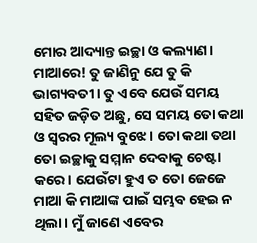ମୋର ଆଦ୍ୟାନ୍ତ ଇଚ୍ଛା ଓ କଲ୍ୟାଣ। ମାଆରେ! ତୁ ଜାଣିନୁ ଯେ ତୁ କି ଭାଗ୍ୟବତୀ। ତୁ ଏବେ ଯେଉଁ ସମୟ ସହିତ ଜଡ଼ିତ ଅଛୁ, ସେ ସମୟ ତୋ କଥା ଓ ସ୍ୱରର ମୂଲ୍ୟ ବୁଝେ। ତୋ କଥା ତଥା ତୋ ଇଚ୍ଛାକୁ ସମ୍ମାନ ଦେବାକୁ ଚେଷ୍ଟା କରେ। ଯେଉଁଟା ହୁଏ ତ ତୋ ଜେଜେ ମାଆ କି ମାଆଙ୍କ ପାଇଁ ସମ୍ଭବ ହେଇ ନ ଥିଲା। ମୁଁ ଜାଣେ ଏବେର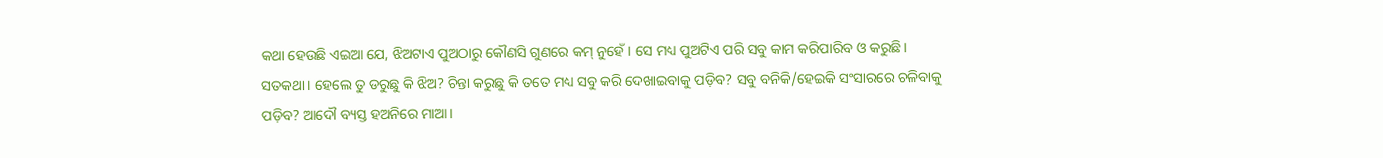କଥା ହେଉଛି ଏଇଆ ଯେ, ଝିଅଟାଏ ପୁଅଠାରୁ କୌଣସି ଗୁଣରେ କମ୍‌‌ ନୁହେଁ। ସେ ମଧ୍ୟ ପୁଅଟିଏ ପରି ସବୁ କାମ କରିପାରିବ ଓ କରୁଛି। ସତକଥା। ହେଲେ ତୁ ଡରୁଛୁ କି ଝିଅ? ଚିନ୍ତା କରୁଛୁ କି ତତେ ମଧ୍ୟ ସବୁ କରି ଦେଖାଇବାକୁ ପଡ଼ିବ? ସବୁ ବନିକି/ହେଇକି ସଂସାରରେ ଚଳିବାକୁ ପଡ଼ିବ? ଆଦୌ ବ୍ୟସ୍ତ ହଅନିରେ ମାଆ।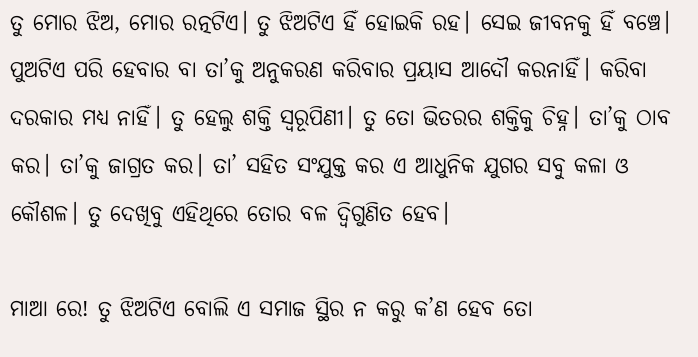ତୁ ମୋର ଝିଅ, ମୋର ରତ୍ନଟିଏ। ତୁ ଝିଅଟିଏ ହିଁ ହୋଇକି ରହ। ସେଇ ଜୀବନକୁ ହିଁ ବଞ୍ଚେ। ପୁଅଟିଏ ପରି ହେବାର ବା ତା’କୁ ଅନୁକରଣ କରିବାର ପ୍ରୟାସ ଆଦୌ କରନାହିଁ। କରିବା ଦରକାର ମଧ୍ୟ ନାହିଁ। ତୁ ହେଲୁ ଶକ୍ତି ସ୍ୱରୂପିଣୀ। ତୁ ତୋ ଭିତରର ଶକ୍ତିକୁ ଚିହ୍ନ। ତା’କୁ ଠାବ କର। ତା’କୁ ଜାଗ୍ରତ କର। ତା’ ସହିତ ସଂଯୁକ୍ତ କର ଏ ଆଧୁନିକ ଯୁଗର ସବୁ କଳା ଓ କୌଶଳ। ତୁ ଦେଖିବୁ ଏହିଥିରେ ତୋର ବଳ ଦ୍ୱିଗୁଣିତ ହେବ।

ମାଆ ରେ! ତୁ ଝିଅଟିଏ ବୋଲି ଏ ସମାଜ ସ୍ଥିର ନ କରୁ କ’ଣ ହେବ ତୋ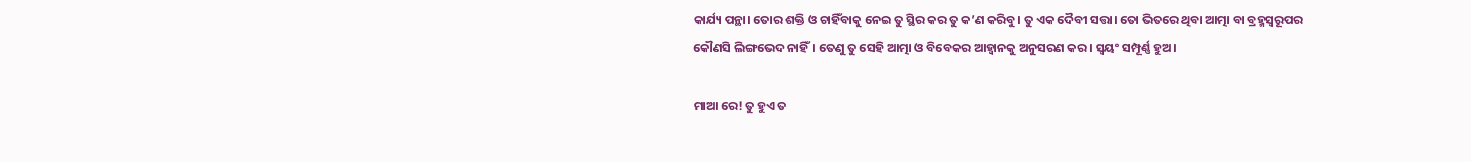କାର୍ଯ୍ୟ ପନ୍ଥା। ତୋର ଶକ୍ତି ଓ ଚାହିଁବାକୁ ନେଇ ତୁ ସ୍ଥିର କର ତୁ କ’ଣ କରିବୁ। ତୁ ଏକ ଦୈବୀ ସତ୍ତା। ତୋ ଭିତରେ ଥିବା ଆତ୍ମା ବା ବ୍ରହ୍ମସ୍ୱରୂପର କୌଣସି ଲିଙ୍ଗଭେଦ ନାହିଁ। ତେଣୁ ତୁ ସେହି ଆତ୍ମା ଓ ବିବେକର ଆହ୍ୱାନକୁ ଅନୁସରଣ କର। ସ୍ୱୟଂ ସମ୍ପୂର୍ଣ୍ଣ ହୁଅ।

ମାଆ ରେ! ତୁ ହୁଏ ତ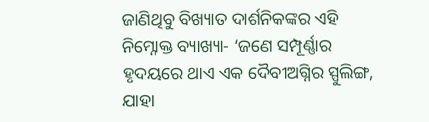ଜାଣିଥିବୁ ବିଖ୍ୟାତ ଦାର୍ଶନିକଙ୍କର ଏହି ନିମ୍ନୋକ୍ତ ବ୍ୟାଖ୍ୟା- ‘ଜଣେ ସମ୍ପୂର୍ଣ୍ଣାର ହୃଦୟରେ ଥାଏ ଏକ ଦୈବୀଅଗ୍ନିର ସ୍ପୁଲିଙ୍ଗ, ଯାହା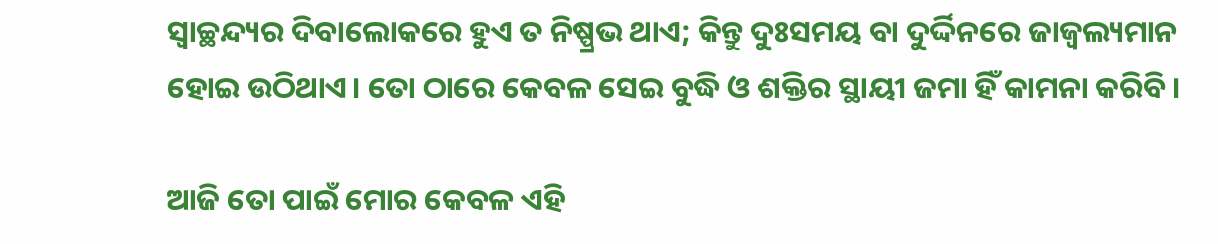ସ୍ୱାଚ୍ଛନ୍ଦ୍ୟର ଦିବାଲୋକରେ ହୁଏ ତ ନିଷ୍ପ୍ରଭ ଥାଏ; କିନ୍ତୁ ଦୁଃସମୟ ବା ଦୁର୍ଦ୍ଦିନରେ ଜାଜ୍ୱଲ୍ୟମାନ ହୋଇ ଉଠିଥାଏ। ତୋ ଠାରେ କେବଳ ସେଇ ବୁଦ୍ଧି ଓ ଶକ୍ତିର ସ୍ଥାୟୀ ଜମା ହିଁ କାମନା କରିବି।

ଆଜି ତୋ ପାଇଁ ମୋର କେବଳ ଏହି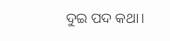ଦୁଇ ପଦ କଥା।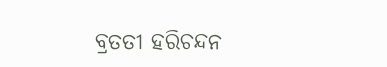ବ୍ରତତୀ ହରିଚନ୍ଦନ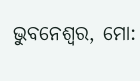ଭୁବନେଶ୍ବର, ମୋ: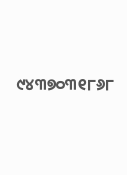୯୪୩୭୦୩୧୮୬୮